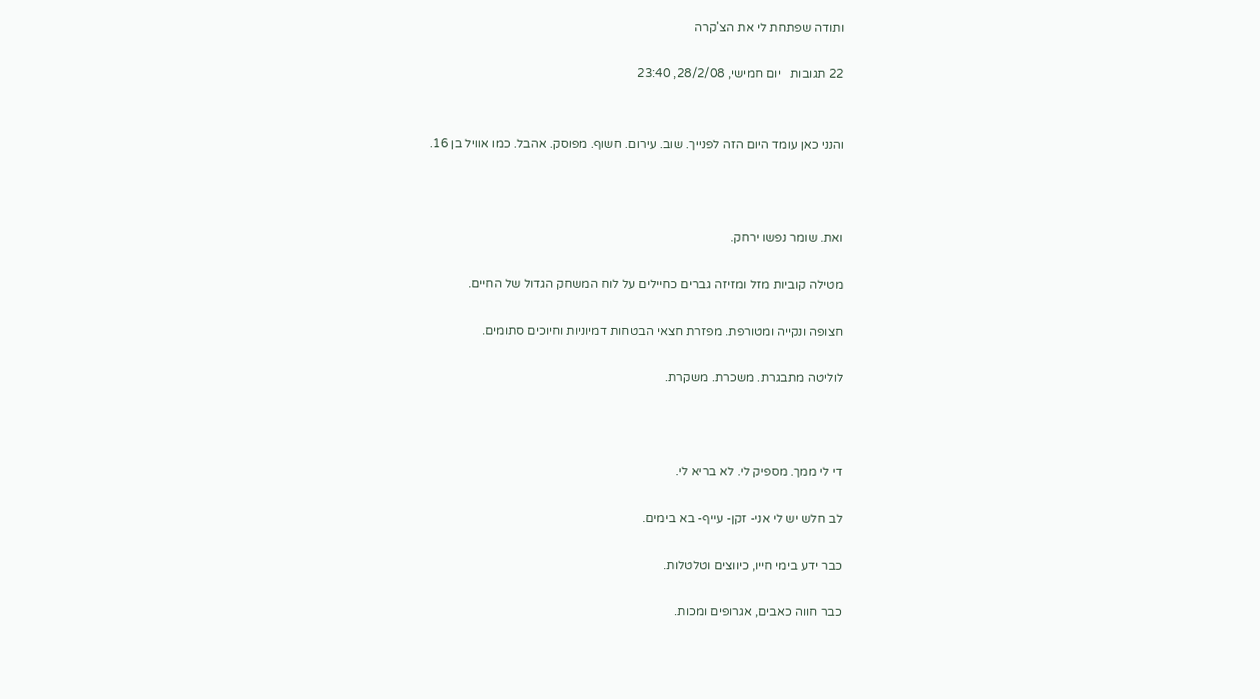ותודה שפתחת לי את הצ'קרה

22 תגובות   יום חמישי, 28/2/08, 23:40


והנני כאן עומד היום הזה לפנייך. שוב. עירום. חשוף. מפוסק. אהבל. כמו אוויל בן 16.



ואת. שומר נפשו ירחק.

מטילה קוביות מזל ומזיזה גברים כחיילים על לוח המשחק הגדול של החיים.

חצופה ונקייה ומטורפת. מפזרת חצאי הבטחות דמיוניות וחיוכים סתומים.

לוליטה מתבגרת. משכרת. משקרת.



די לי ממך. מספיק לי. לא בריא לי.

לב חלש יש לי אני- זקן- עייף- בא בימים.

כבר ידע בימי חייו, כיווצים וטלטלות.

כבר חווה כאבים, אגרופים ומכות.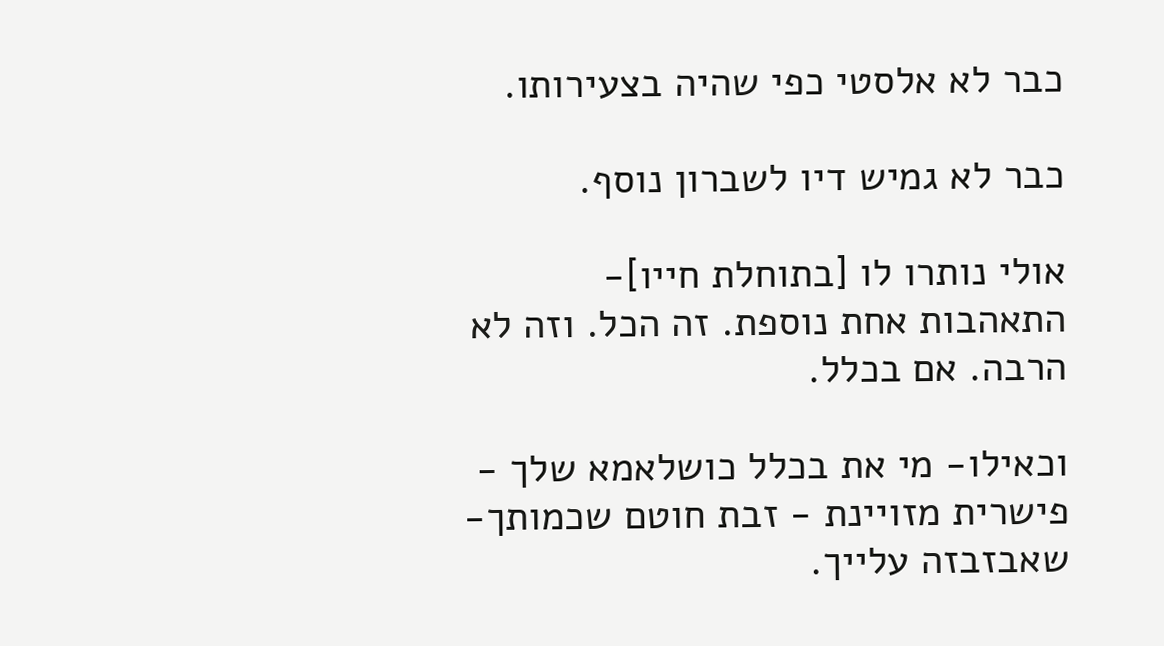כבר לא אלסטי כפי שהיה בצעירותו.

כבר לא גמיש דיו לשברון נוסף.

אולי נותרו לו [בתוחלת חייו]- התאהבות אחת נוספת. זה הכל. וזה לא הרבה. אם בכלל.

וכאילו- מי את בכלל כושלאמא שלך - פישרית מזויינת - זבת חוטם שכמותך- שאבזבזה עלייך.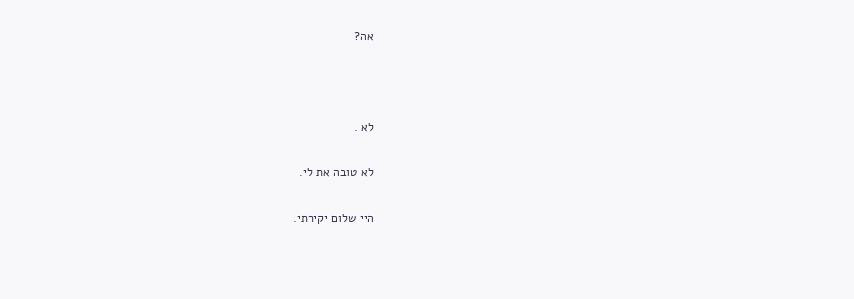אה?



לא .

לא טובה את לי.

היי שלום יקירתי.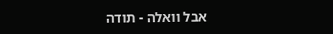אבל וואלה - תודה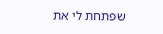שפתחת לי את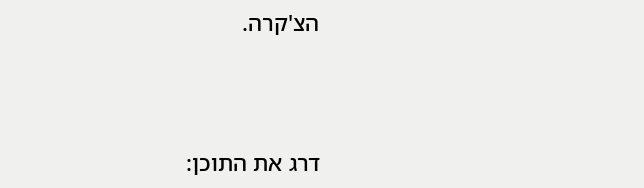הצ'קרה.



דרג את התוכן: